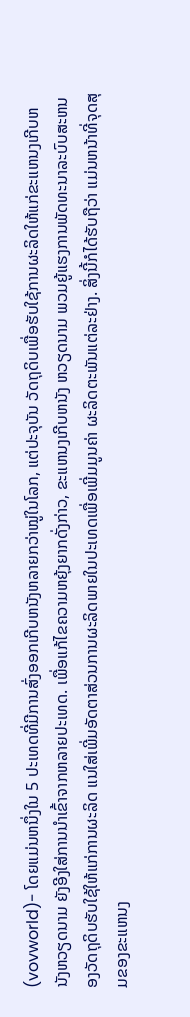(vovworld)- ໂດຍແມ່ນຫນຶ່ງໃນ 5 ປະເທດທີ່ມີການສົ່ງອອກເກີບຫນັງຫລາຍກວ່າໝູ່ໃນໂລກ, ແຕ່ປະຈຸບັນ ວັດຖຸດິບເພື່ອຮັບໃຊ້ການຜະລິດໃຫ້ແກ່ຂະແຫນງເກີບຫນັງຫວຽດນາມ ຍັງອີງໃສ່ການນຳເຂົ້າຈາກຫລາຍປະເທດ. ເພື່ອແກ້ໄຂຄວາມຫຍຸ້ງຍາກດັ່ງກ່າວ, ຂະແຫນງເກີບຫນັງ ຫວຽດນາມ ພວມຍູ້ແຮງການພັດທະນາລະບົບສະຫນອງວັດຖຸດິບຮັບໃຊ້ໃຫ້ແກ່ການຜະລິດ ແນໃສ່ເພີ່ມອັດຕາສ່ວນການຜະລິດພາຍໃນປະເທດເພື່ອເພີ່ມມູນຄ່າ ຜະລິດຕະພັນແຕ່ລະຢ່າງ. ສິ່ງນີ້ກໍໄດ້ຮັບຖືວ່າ ແມ່ນຫນ້າທີ່ຈຸດສຸມຂອງຂະແຫນງ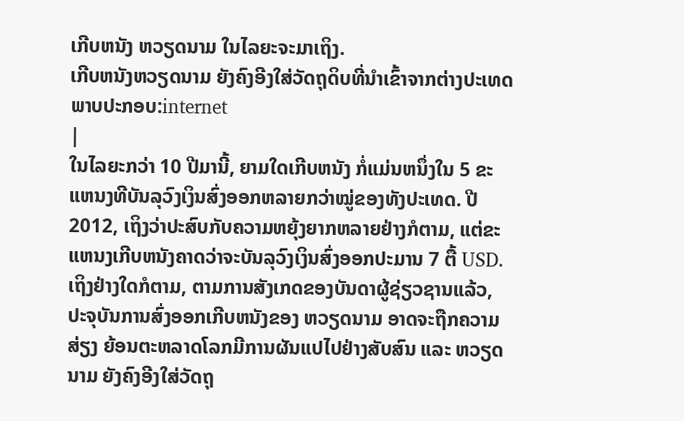ເກີບຫນັງ ຫວຽດນາມ ໃນໄລຍະຈະມາເຖິງ.
ເກີບຫນັງຫວຽດນາມ ຍັງຄົງອີງໃສ່ວັດຖຸດິບທີ່ນຳເຂົ້າຈາກຕ່າງປະເທດ
ພາບປະກອບ:internet
|
ໃນໄລຍະກວ່າ 10 ປີມານີ້, ຍາມໃດເກີບຫນັງ ກໍ່ແມ່ນຫນຶ່ງໃນ 5 ຂະແຫນງທີບັນລຸວົງເງິນສົ່ງອອກຫລາຍກວ່າໝູ່ຂອງທັງປະເທດ. ປີ 2012, ເຖິງວ່າປະສົບກັບຄວາມຫຍຸ້ງຍາກຫລາຍຢ່າງກໍຕາມ, ແຕ່ຂະແຫນງເກີບຫນັງຄາດວ່າຈະບັນລຸວົງເງິນສົ່ງອອກປະມານ 7 ຕື້ USD. ເຖິງຢ່າງໃດກໍຕາມ, ຕາມການສັງເກດຂອງບັນດາຜູ້ຊ່ຽວຊານແລ້ວ, ປະຈຸບັນການສົ່ງອອກເກີບຫນັງຂອງ ຫວຽດນາມ ອາດຈະຖືກຄວາມສ່ຽງ ຍ້ອນຕະຫລາດໂລກມີການຜັນແປໄປຢ່າງສັບສົນ ແລະ ຫວຽດນາມ ຍັງຄົງອີງໃສ່ວັດຖຸ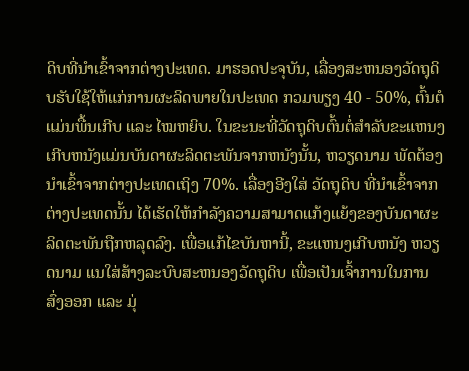ດິບທີ່ນຳເຂົ້າຈາກຕ່າງປະເທດ. ມາຮອດປະຈຸບັນ, ເລື່ອງສະຫນອງວັດຖຸດິບຮັບໃຊ້ໃຫ້ແກ່ການຜະລິດພາຍໃນປະເທດ ກວມພຽງ 40 - 50%, ຕົ້ນຕໍແມ່ນພື້ນເກີບ ແລະ ໄໝຫຍິບ. ໃນຂະນະທີ່ວັດຖຸດິບຕົ້ນຕໍ່ສຳລັບຂະແຫນງເກີບຫນັງແມ່ນບັນດາຜະລິດຕະພັນຈາກຫນັງນັ້ນ, ຫວຽດນາມ ພັດຕ້ອງນຳເຂົ້າຈາກຕ່າງປະເທດເຖິງ 70%. ເລື່ອງອີງໃສ່ ວັດຖຸດິບ ທີ່ນຳເຂົ້າຈາກຕ່າງປະເທດນັ້ນ ໄດ້ເຮັດໃຫ້ກຳລັງຄວາມສາມາດແກ້ງແຍ້ງຂອງບັນດາຜະລິດຕະພັນຖືກຫລຸດລົງ. ເພື່ອແກ້ໄຂບັນຫານີ້, ຂະແຫນງເກີບຫນັງ ຫວຽດນາມ ແນໃສ່ສ້າງລະບົບສະຫນອງວັດຖຸດິບ ເພື່ອເປັນເຈົ້າການໃນການສົ່ງອອກ ແລະ ມຸ່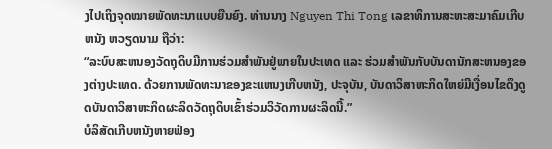ງໄປເຖິງຈຸດໝາຍພັດທະນາແບບຍືນຍົງ. ທ່ານນາງ Nguyen Thi Tong ເລຂາທິການສະຫະສະມາຄົມເກີບຫນັງ ຫວຽດນາມ ຖືວ່າ:
“ລະບົບສະຫນອງວັດຖຸດິບມີການຮ່ວມສຳພັນຢູ່ພາຍໃນປະເທດ ແລະ ຮ່ວມສຳພັນກັບບັນດານັກສະຫນອງຂອງຕ່າງປະເທດ. ດ້ວຍການພັດທະນາຂອງຂະແຫນງເກີບຫນັງ, ປະຈຸບັນ, ບັນດາວິສາຫະກິດໃຫຍ່ມີເງື່ອນໄຂດຶງດູດບັນດາວິສາຫະກິດຜະລິດວັດຖຸດິບເຂົ້າຮ່ວມວິວັດການຜະລິດນີ້.”
ບໍລິສັດເກີບຫນັງຫາຍຟ່ອງ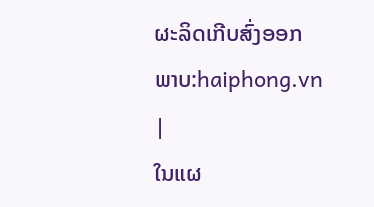ຜະລິດເກີບສົ່ງອອກ
ພາບ:haiphong.vn
|
ໃນແຜ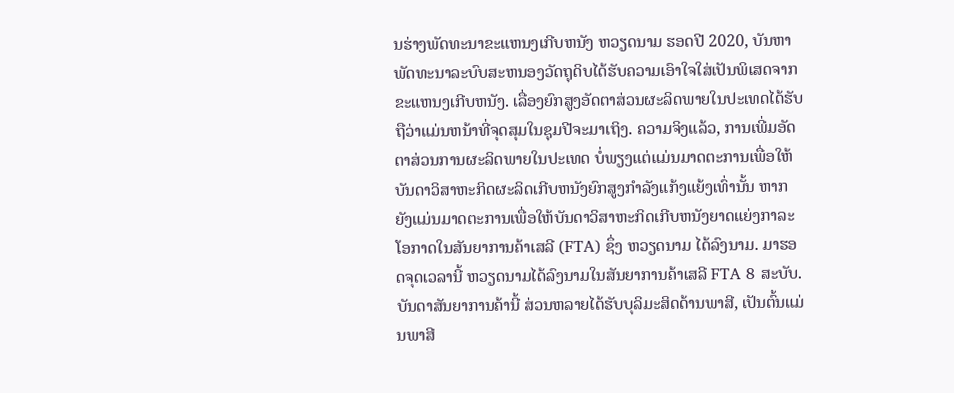ນຮ່າງພັດທະນາຂະແຫນງເກີບຫນັງ ຫວຽດນາມ ຮອດປີ 2020, ບັນຫາພັດທະນາລະບົບສະຫນອງວັດຖຸດິບໄດ້ຮັບຄວາມເອົາໃຈໃສ່ເປັນພິເສດຈາກຂະແຫນງເກີບຫນັງ. ເລື່ອງຍົກສູງອັດຕາສ່ວນຜະລິດພາຍໃນປະເທດໄດ້ຮັບຖືວ່າແມ່ນຫນ້າທີ່ຈຸດສຸມໃນຊຸມປີຈະມາເຖິງ. ຄວາມຈິງແລ້ວ, ການເພີ່ມອັດຕາສ່ວນການຜະລິດພາຍໃນປະເທດ ບໍ່ພຽງແຕ່ແມ່ນມາດຕະການເພື່ອໃຫ້ບັນດາວິສາຫະກິດຜະລິດເກີບຫນັງຍົກສູງກຳລັງແກ້ງແຍ້ງເທົ່ານັ້ນ ຫາກຍັງແມ່ນມາດຕະການເພື່ອໃຫ້ບັນດາວິສາຫະກິດເກີບຫນັງຍາດແຍ່ງກາລະໂອກາດໃນສັນຍາການຄ້າເສລີ (FTA) ຊຶ່ງ ຫວຽດນາມ ໄດ້ລົງນາມ. ມາຮອດຈຸດເວລານີ້ ຫວຽດນາມໄດ້ລົງນາມໃນສັນຍາການຄ້າເສລີ FTA 8 ສະບັບ. ບັນດາສັນຍາການຄ້ານີ້ ສ່ວນຫລາຍໄດ້ຮັບບຸລິມະສິດດ້ານພາສີ, ເປັນຕົ້ນແມ່ນພາສີ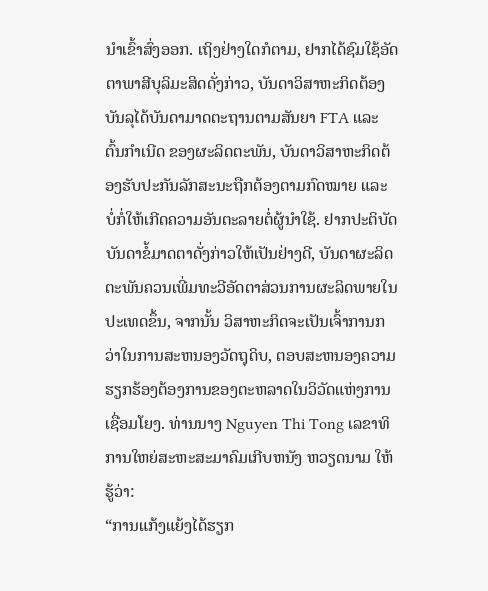ນຳເຂົ້າສົ່ງອອກ. ເຖິງຢ່າງໃດກໍຕາມ, ຢາກໄດ້ຊົມໃຊ້ອັດຕາພາສີບຸລິມະສິດດັ່ງກ່າວ, ບັນດາວິສາຫະກິດຕ້ອງບັນລຸໄດ້ບັນດາມາດຕະຖານຕາມສັນຍາ FTA ແລະ ຕົ້ນກຳເນີດ ຂອງຜະລິດຕະພັນ, ບັນດາວິສາຫະກິດຕ້ອງຮັບປະກັນລັກສະນະຖືກຕ້ອງຕາມກົດໝາຍ ແລະ ບໍ່ກໍ່ໃຫ້ເກີດຄວາມອັນຕະລາຍຕໍ່ຜູ້ນຳໃຊ້. ຢາກປະຕິບັດບັນດາຂໍ້ມາດຕາດັ່ງກ່າວໃຫ້ເປັນຢ່າງດີ, ບັນດາຜະລິດຕະພັນຄວນເພີ່ມທະວີອັດຕາສ່ວນການຜະລິດພາຍໃນປະເທດຂຶ້ນ, ຈາກນັ້ນ ວິສາຫະກິດຈະເປັນເຈົ້າການກວ່າໃນການສະຫນອງວັດຖຸດິບ, ຕອບສະຫນອງຄວາມຮຽກຮ້ອງຕ້ອງການຂອງຕະຫລາດໃນວິວັດແຫ່ງການເຊື່ອມໂຍງ. ທ່ານນາງ Nguyen Thi Tong ເລຂາທິການໃຫຍ່ສະຫະສະມາຄົມເກີບຫນັງ ຫວຽດນາມ ໃຫ້ຮູ້ວ່າ:
“ການແກ້ງແຍ້ງໄດ້ຮຽກ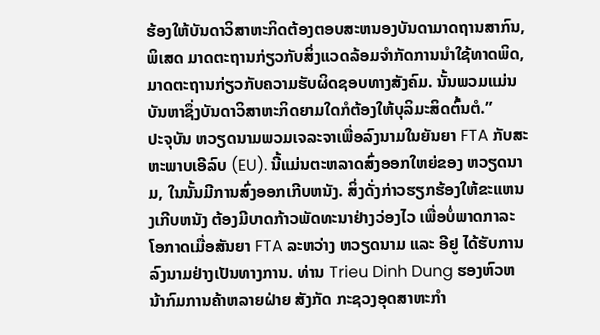ຮ້ອງໃຫ້ບັນດາວິສາຫະກິດຕ້ອງຕອບສະຫນອງບັນດາມາດຖານສາກົນ, ພິເສດ ມາດຕະຖານກ່ຽວກັບສິ່ງແວດລ້ອມຈຳກັດການນຳໃຊ້ທາດພິດ, ມາດຕະຖານກ່ຽວກັບຄວາມຮັບຜິດຊອບທາງສັງຄົມ. ນັ້ນພວມແມ່ນບັນຫາຊຶ່ງບັນດາວິສາຫະກິດຍາມໃດກໍຕ້ອງໃຫ້ບຸລິມະສິດຕົ້ນຕໍ.”
ປະຈຸບັນ ຫວຽດນາມພວມເຈລະຈາເພື່ອລົງນາມໃນຍັນຍາ FTA ກັບສະຫະພາບເອີລົບ (EU). ນີ້ແມ່ນຕະຫລາດສົ່ງອອກໃຫຍ່ຂອງ ຫວຽດນາມ, ໃນນັ້ນມີການສົ່ງອອກເກີບຫນັງ. ສິ່ງດັ່ງກ່າວຮຽກຮ້ອງໃຫ້ຂະແຫນງເກີບຫນັງ ຕ້ອງມີບາດກ້າວພັດທະນາຢ່າງວ່ອງໄວ ເພື່ອບໍ່ພາດກາລະໂອກາດເມື່ອສັນຍາ FTA ລະຫວ່າງ ຫວຽດນາມ ແລະ ອີຢູ ໄດ້ຮັບການລົງນາມຢ່າງເປັນທາງການ. ທ່ານ Trieu Dinh Dung ຮອງຫົວຫນ້າກົມການຄ້າຫລາຍຝ່າຍ ສັງກັດ ກະຊວງອຸດສາຫະກຳ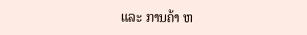ແລະ ການຄ້າ ຫ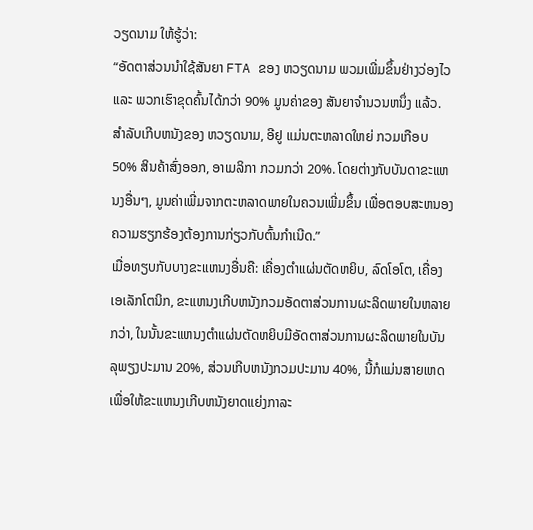ວຽດນາມ ໃຫ້ຮູ້ວ່າ:
“ອັດຕາສ່ວນນຳໃຊ້ສັນຍາ FTA ຂອງ ຫວຽດນາມ ພວມເພີ່ມຂຶ້ນຢ່າງວ່ອງໄວ ແລະ ພວກເຮົາຂຸດຄົ້ນໄດ້ກວ່າ 90% ມູນຄ່າຂອງ ສັນຍາຈຳນວນຫນຶ່ງ ແລ້ວ. ສຳລັບເກີບຫນັງຂອງ ຫວຽດນາມ, ອີຢູ ແມ່ນຕະຫລາດໃຫຍ່ ກວມເກືອບ 50% ສິນຄ້າສົ່ງອອກ, ອາເມລິກາ ກວມກວ່າ 20%. ໂດຍຕ່າງກັບບັນດາຂະແຫນງອື່ນໆ, ມູນຄ່າເພີ່ມຈາກຕະຫລາດພາຍໃນຄວນເພີ່ມຂຶ້ນ ເພື່ອຕອບສະຫນອງຄວາມຮຽກຮ້ອງຕ້ອງການກ່ຽວກັບຕົ້ນກຳເນີດ.”
ເມື່ອທຽບກັບບາງຂະແຫນງອື່ນຄື: ເຄື່ອງຕຳແຜ່ນຕັດຫຍິບ, ລົດໂອໂຕ, ເຄື່ອງເອເລັກໂຕນິກ, ຂະແຫນງເກີບຫນັງກວມອັດຕາສ່ວນການຜະລິດພາຍໃນຫລາຍ ກວ່າ, ໃນນັ້ນຂະແຫນງຕຳແຜ່ນຕັດຫຍິບມີອັດຕາສ່ວນການຜະລິດພາຍໃນບັນລຸພຽງປະມານ 20%, ສ່ວນເກີບຫນັງກວມປະມານ 40%, ນີ້ກໍແມ່ນສາຍເຫດເພື່ອໃຫ້ຂະແຫນງເກີບຫນັງຍາດແຍ່ງກາລະ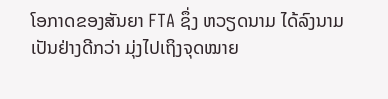ໂອກາດຂອງສັນຍາ FTA ຊຶ່ງ ຫວຽດນາມ ໄດ້ລົງນາມເປັນຢ່າງດີກວ່າ ມຸ່ງໄປເຖິງຈຸດໝາຍ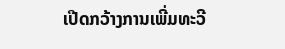ເປີດກວ້າງການເພີ່ມທະວີ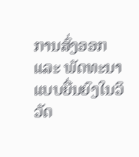ການສົ່ງອອກ ແລະ ພັດທະນາແບບຍື່ນຍົງໃນວິວັດ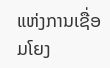ແຫ່ງການເຊື່ອມໂຍງ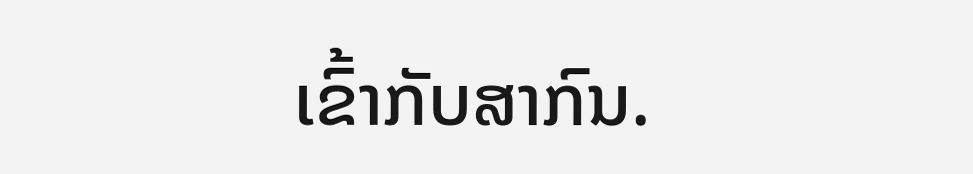ເຂົ້າກັບສາກົນ.